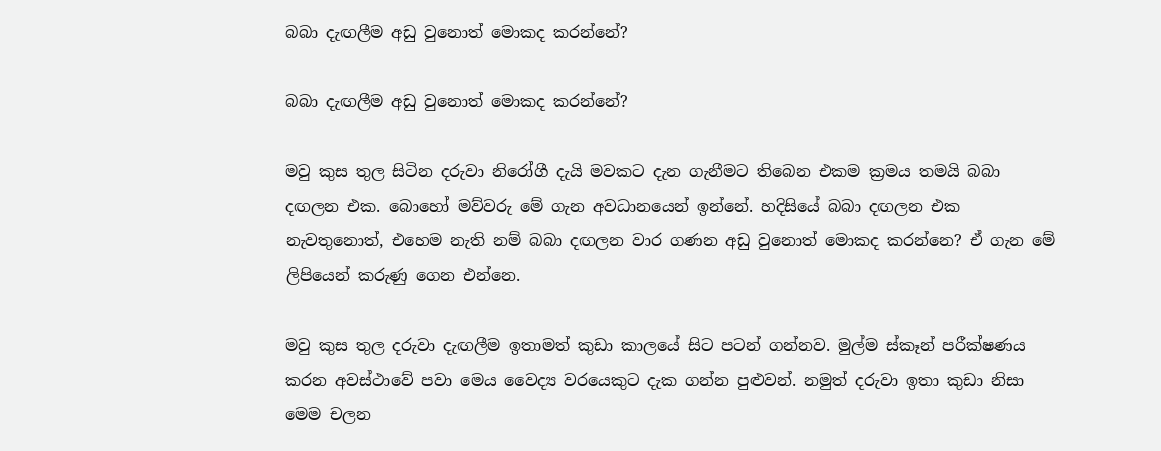බබා දැඟලීම අඩු වුනොත් මොකද කරන්නේ?

බබා දැඟලීම අඩු වුනොත් මොකද කරන්නේ?

මවු කුස තුල සිටින දරුවා නිරෝගී දැයි මවකට දැන ගැනීමට තිබෙන එකම ක්‍රමය තමයි බබා දඟලන එක. බොහෝ මව්වරු මේ ගැන අවධානයෙන් ඉන්නේ. හදිසියේ බබා දඟලන එක නැවතුනොත්, එහෙම නැති නම් බබා දඟලන වාර ගණන අඩු වුනොත් මොකද කරන්නෙ? ඒ ගැන මේ ලිපියෙන් කරුණු ගෙන එන්නෙ.

මවු කුස තුල දරුවා දැඟලීම ඉතාමත් කුඩා කාලයේ සිට පටන් ගන්නව. මුල්ම ස්කෑන් පරීක්ෂණය කරන අවස්ථාවේ පවා මෙය වෛද්‍ය වරයෙකුට දැක ගන්න පුළුවන්. නමුත් දරුවා ඉතා කුඩා නිසා මෙම චලන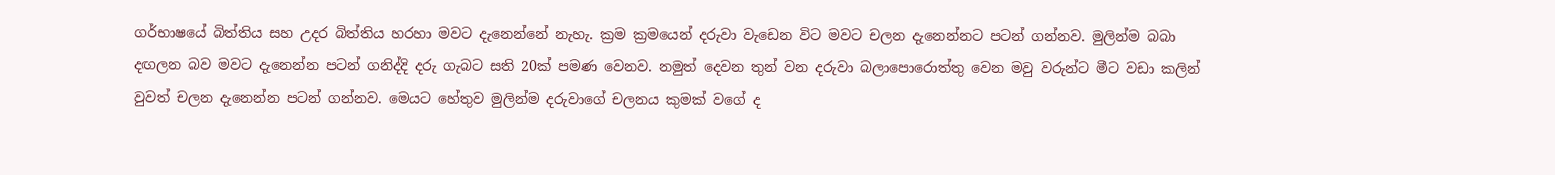ගර්භාෂයේ බිත්තිය සහ උදර බිත්තිය හරහා මවට දැනෙන්නේ නැහැ. ක්‍රම ක්‍රමයෙන් දරුවා වැඩෙන විට මවට චලන දැනෙන්නට පටන් ගන්නව. මුලින්ම බබා දඟලන බව මවට දැනෙන්න පටන් ගනිද්දි දරු ගැබට සති 20ක් පමණ වෙනව. නමුත් දෙවන තුන් වන දරුවා බලාපොරොත්තු වෙන මවු වරුන්ට මීට වඩා කලින් වුවත් චලන දැනෙන්න පටන් ගන්නව. මෙයට හේතුව මුලින්ම දරුවාගේ චලනය කුමක් වගේ ද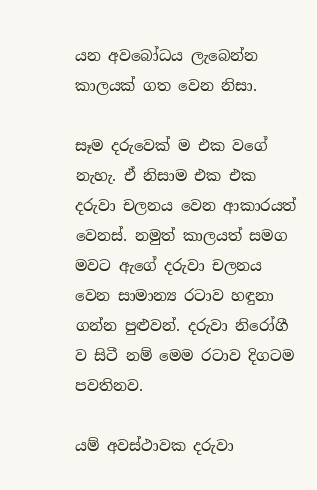යන අවබෝධය ලැබෙන්න කාලයක් ගත වෙන නිසා.

සෑම දරුවෙක් ම එක වගේ නැහැ. ඒ නිසාම එක එක දරුවා චලනය වෙන ආකාරයත් වෙනස්. නමුත් කාලයත් සමග මවට ඇගේ දරුවා චලනය වෙන සාමාන්‍ය රටාව හඳුනා ගන්න පුළුවන්. දරුවා නිරෝගී ව සිටී නම් මෙම රටාව දිගටම පවතිනව.

යම් අවස්ථාවක දරුවා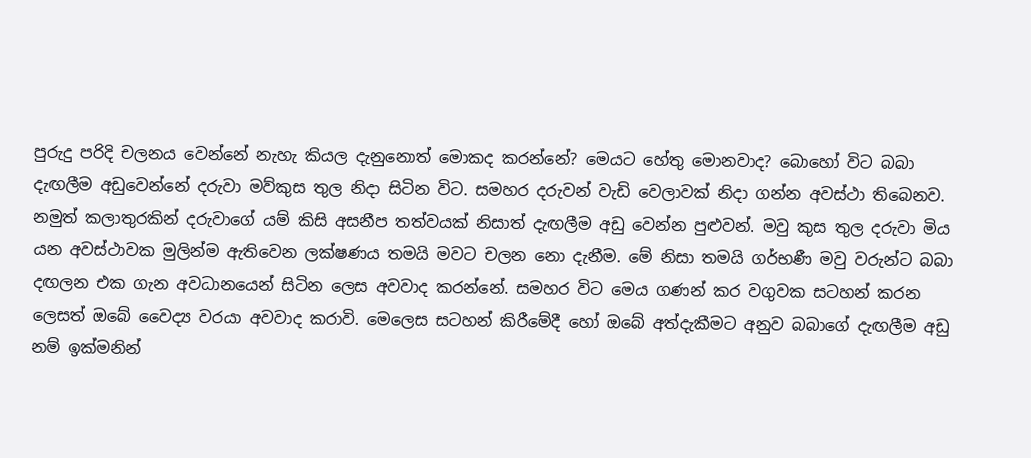පුරුදු පරිදි චලනය වෙන්නේ නැහැ කියල දැනුනොත් මොකද කරන්නේ? මෙයට හේතු මොනවාද? බොහෝ විට බබා දැඟලීම අඩුවෙන්නේ දරුවා මව්කුස තුල නිදා සිටින විට. සමහර දරුවන් වැඩි වෙලාවක් නිදා ගන්න අවස්ථා තිබෙනව. නමුත් කලාතුරකින් දරුවාගේ යම් කිසි අසනීප තත්වයක් නිසාත් දැඟලීම අඩු වෙන්න පුළුවන්. මවු කුස තුල දරුවා මිය යන අවස්ථාවක මුලින්ම ඇතිවෙන ලක්ෂණය තමයි මවට චලන නො දැනීම. මේ නිසා තමයි ගර්භණී මවු වරුන්ට බබා දඟලන එක ගැන අවධානයෙන් සිටින ලෙස අවවාද කරන්නේ. සමහර විට මෙය ගණන් කර වගුවක සටහන් කරන ලෙසත් ඔබේ වෛද්‍ය වරයා අවවාද කරාවි. මෙලෙස සටහන් කිරීමේදී හෝ ඔබේ අත්දැකීමට අනුව බබාගේ දැඟලීම අඩු නම් ඉක්මනින්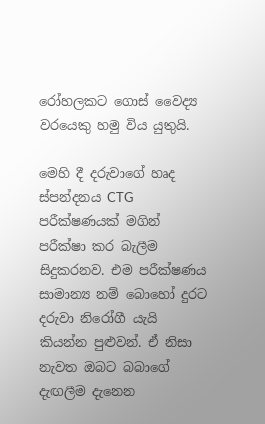රෝහලකට ගොස් වෛද්‍ය වරයෙකු හමු විය යුතුයි.

මෙහි දී දරුවාගේ හෘද ස්පන්දනය CTG පරීක්ෂණයක් මගින් පරීක්ෂා කර බැලීම සිදුකරනව. එම පරීක්ෂණය සාමාන්‍ය නම් බොහෝ දුරට දරුවා නිරෝගී යැයි කියන්න පුළුවන්. ඒ නිසා නැවත ඔබට බබාගේ දැඟලීම දැනෙන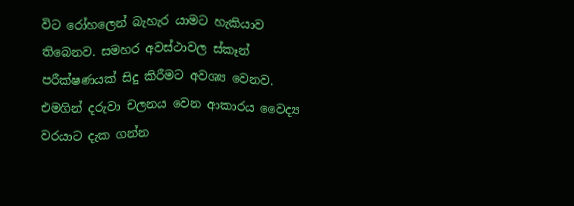විට රෝහලෙන් බැහැර යාමට හැකියාව තිබෙනව. සමහර අවස්ථාවල ස්කෑන් පරීක්ෂණයක් සිදු කිරීමට අවශ්‍ය වෙනව. එමගින් දරුවා චලනය වෙන ආකාරය වෛද්‍ය වරයාට දැක ගන්න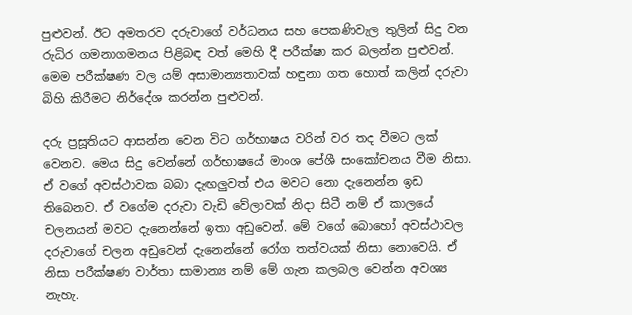පුළුවන්. ඊට අමතරව දරුවාගේ වර්ධනය සහ පෙකණිවැල තුලින් සිදු වන රුධිර ගමනාගමනය පිළිබඳ වත් මෙහි දී පරීක්ෂා කර බලන්න පුළුවන්. මෙම පරීක්ෂණ වල යම් අසාමාන්‍යතාවක් හඳුනා ගත හොත් කලින් දරුවා බිහි කිරීමට නිර්දේශ කරන්න පුළුවන්.

දරු ප්‍රසූතියට ආසන්න වෙන විට ගර්භාෂය වරින් වර තද වීමට ලක් වෙනව. මෙය සිදු වෙන්නේ ගර්භාෂයේ මාංශ පේශී සංකෝචනය වීම නිසා. ඒ වගේ අවස්ථාවක බබා දැඟලුවත් එය මවට නො දැනෙන්න ඉඩ තිබෙනව. ඒ වගේම දරුවා වැඩි වේලාවක් නිදා සිටී නම් ඒ කාලයේ චලනයන් මවට දැනෙන්නේ ඉතා අඩුවෙන්. මේ වගේ බොහෝ අවස්ථාවල දරුවාගේ චලන අඩුවෙන් දැනෙන්නේ රෝග තත්වයක් නිසා නොවෙයි. ඒ නිසා පරීක්ෂණ වාර්තා සාමාන්‍ය නම් මේ ගැන කලබල වෙන්න අවශ්‍ය නැහැ.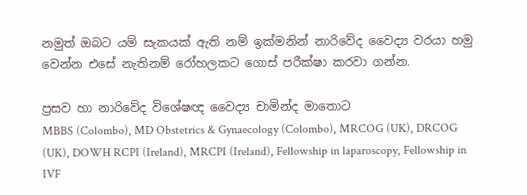නමුත් ඔබට යම් සැකයක් ඇති නම් ඉක්මනින් නාරිවේද වෛද්‍ය වරයා හමු වෙන්න එසේ නැතිනම් රෝහලකට ගොස් පරීක්ෂා කරවා ගන්න.

ප්‍රසව හා නාරිවේද විශේෂඥ වෛද්‍ය චාමින්ද මාතොට
MBBS (Colombo), MD Obstetrics & Gynaecology (Colombo), MRCOG (UK), DRCOG (UK), DOWH RCPI (Ireland), MRCPI (Ireland), Fellowship in laparoscopy, Fellowship in IVF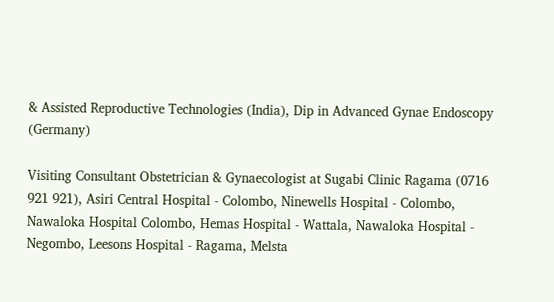& Assisted Reproductive Technologies (India), Dip in Advanced Gynae Endoscopy (Germany)

Visiting Consultant Obstetrician & Gynaecologist at Sugabi Clinic Ragama (0716 921 921), Asiri Central Hospital - Colombo, Ninewells Hospital - Colombo, Nawaloka Hospital Colombo, Hemas Hospital - Wattala, Nawaloka Hospital - Negombo, Leesons Hospital - Ragama, Melsta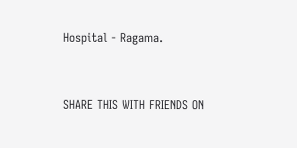Hospital - Ragama.


SHARE THIS WITH FRIENDS ON